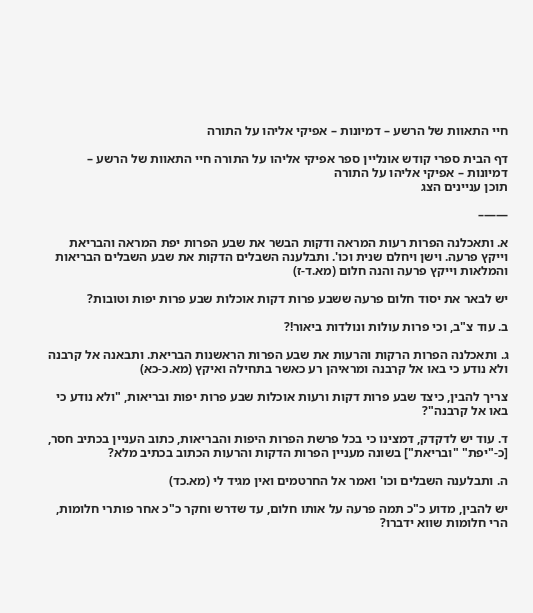חיי התאוות של הרשע – דמיונות – אפיקי אליהו על התורה

דף הבית ספרי קודש אונליין ספר אפיקי אליהו על התורה חיי התאוות של הרשע – דמיונות – אפיקי אליהו על התורה
תוכן עניינים הצג

——–

א. ותאכלנה הפרות רעות המראה ודקות הבשר את שבע הפרות יפת המראה והבריאת וייקץ פרעה. וישן ויחלם שנית וכו'. ותבלענה השבלים הדקות את שבע השבלים הבריאות והמלאות וייקץ פרעה והנה חלום (מא.ד-ז)

יש לבאר את יסוד חלום פרעה ששבע פרות דקות אוכלות שבע פרות יפות וטובות?

ב. עוד צ"ב, וכי פרות עולות ונולדות ביאור!?

ג. ותאכלנה הפרות הרקות והרעות את שבע הפרות הראשנות הבריאת. ותבאנה אל קרבנה ולא נודע כי באו אל קרבנה ומראיהן רע כאשר בתחילה ואיקץ (מא.כ-כא)

צריך להבין, כיצד שבע פרות דקות ורעות אוכלות שבע פרות יפות ובריאות, "ולא נודע כי באו אל קרבנה"?

ד. עוד יש לדקדק, דמצינו כי בכל פרשת הפרות היפות והבריאות, כתוב העניין בכתיב חסר, [כ-"יפת" "ובריאת"] בשונה מעניין הפרות הדקות והרעות הכתוב בכתיב מלא?

ה. ותבלענה השבלים וכו' ואמר אל החרטמים ואין מגיד לי (מא.כד)

יש להבין, מדוע כ"כ תמה פרעה על אותו חלום, עד שדרש וחקר כ"כ אחר פותרי חלומות, הרי חלומות שווא ידברו?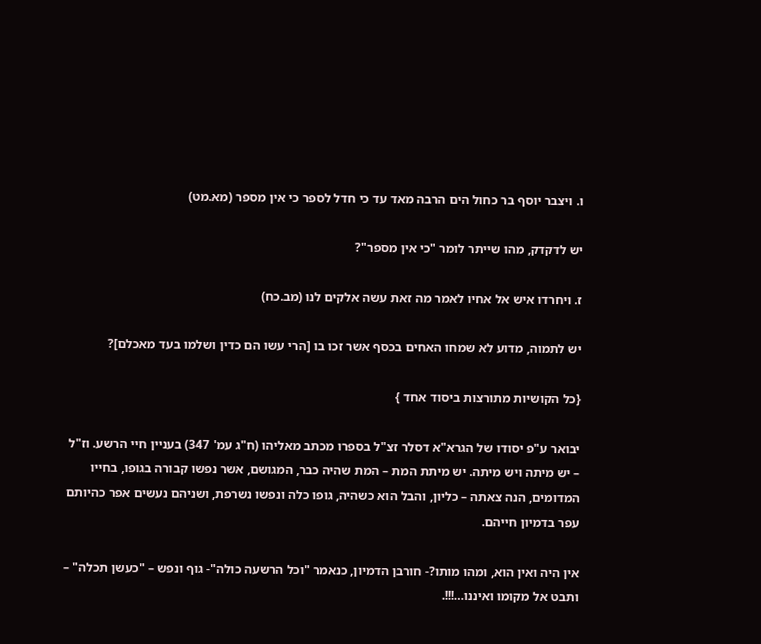ו. ויצבר יוסף בר כחול הים הרבה מאד עד כי חדל לספר כי אין מספר (מא.מט)

יש לדקדק, מהו שייתר לומר "כי אין מספר"?

ז. ויחרדו איש אל אחיו לאמר מה זאת עשה אלקים לנו (מב.כח)

יש לתמוה, מדוע לא שמחו האחים בכסף אשר זכו בו [הרי עשו הם כדין ושלמו בעד מאכלם]?

{כל הקושיות מתורצות ביסוד אחד }

יבואר ע"פ יסודו של הגרא"א דסלר זצ"ל בספרו מכתב מאליהו (ח"ג עמ' 347) בעניין חיי הרשע. וז"ל – יש מיתה ויש מיתה. יש מיתת המת – המת שהיה כבר, המגושם, אשר נפשו קבורה בגופו, בחייו המדומים, הנה צאתה – כליון, והבל הוא כשהיה, גופו כלה ונפשו נשרפת, ושניהם נעשים אפר כהיותם עפר בדמיון חייהם.

אין היה ואין הוא, ומהו מותו?- חורבן הדמיון, כנאמר "וכל הרשעה כולה"- גוף ונפש – "כעשן תכלה" – ותבט אל מקומו ואיננו…!!!.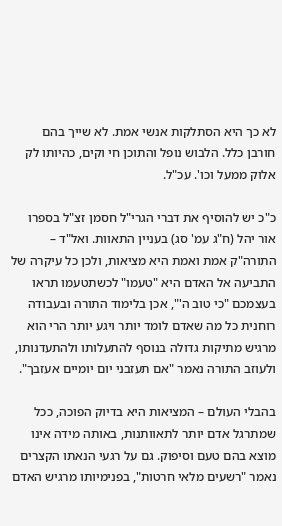לא כך היא הסתלקות אנשי אמת. לא שייך בהם חורבן כלל. הלבוש נופל והתוכן חי וקים, כהיותו לק אלוק ממעל וכו'. עכ"ל.

כ"כ יש להוסיף את דברי הגרי"ל חסמן זצ"ל בספרו אור יהל (ח"ג עמ' סג) בעניין התאוות. ואל"ד – התורה"ק אמת ואמת היא מציאות, ולכן כל עיקרה של התביעה אל האדם היא "טעמו" לכשתטעמו תראו בעצמכם "כי טוב ה'", אכן בלימוד התורה ובעבודה רוחנית כל מה שאדם לומד יותר ויגע יותר הרי הוא מרגיש מתיקות גדולה בנוסף להתעלותו ולהתעדנותו, ולעוזב התורה נאמר "אם תעזבני יום יומיים אעזבך".

בהבלי העולם – המציאות היא בדיוק הפוכה, ככל שמתרגל אדם יותר לתאוותנות, באותה מידה אינו מוצא בהם טעם וסיפוק. גם על רגעי הנאתו הקצרים נאמר "רשעים מלאי חרטות", בפנימיותו מרגיש האדם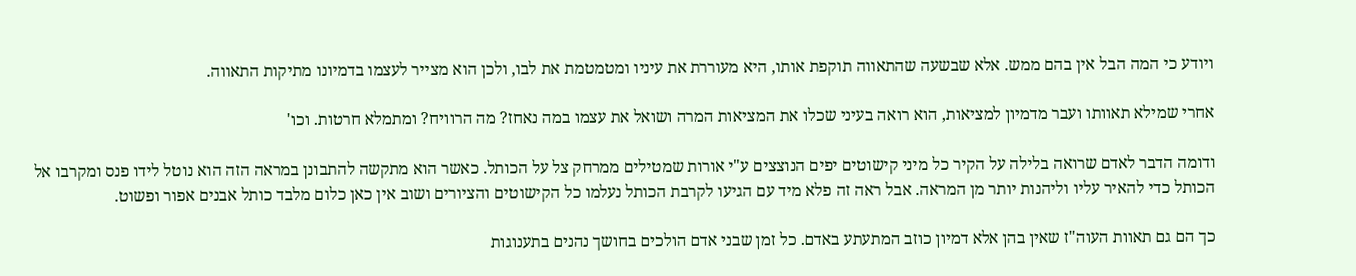ויודע כי המה הבל אין בהם ממש. אלא שבשעה שהתאווה תוקפת אותו, היא מעוררת את עיניו ומטמטמת את לבו, ולכן הוא מצייר לעצמו בדמיונו מתיקות התאווה.

אחרי שמילא תאוותו ועבר מדמיון למציאות, הוא רואה בעיני שכלו את המציאות המרה ושואל את עצמו במה נאחז? מה הרוויח? ומתמלא חרטות. וכו'

ודומה הדבר לאדם שרואה בלילה על הקיר כל מיני קישוטים יפים הנוצצים ע"י אורות שמטילים ממרחק צל על הכותל. כאשר הוא מתקשה להתבונן במראה הזה הוא נוטל לידו פנס ומקרבו אל הכותל כדי להאיר עליו וליהנות יותר מן המראה. אבל ראה זה פלא מיד עם הגיעו לקרבת הכותל נעלמו כל הקישוטים והציורים ושוב אין כאן כלום מלבד כותל אבנים אפור ופשוט.

כך הם גם תאוות העוה"ז שאין בהן אלא דמיון כוזב המתעתע באדם. כל זמן שבני אדם הולכים בחושך נהנים בתענוגות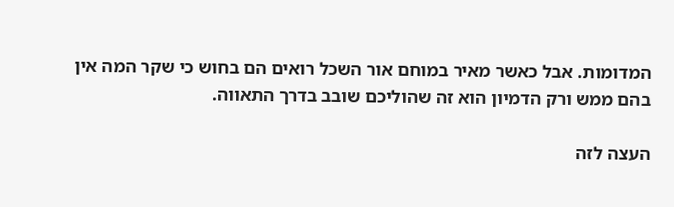המדומות. אבל כאשר מאיר במוחם אור השכל רואים הם בחוש כי שקר המה אין בהם ממש ורק הדמיון הוא זה שהוליכם שובב בדרך התאווה.

העצה לזה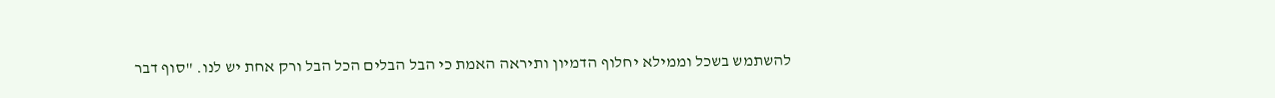להשתמש בשכל וממילא יחלוף הדמיון ותיראה האמת כי הבל הבלים הכל הבל ורק אחת יש לנו. "סוף דבר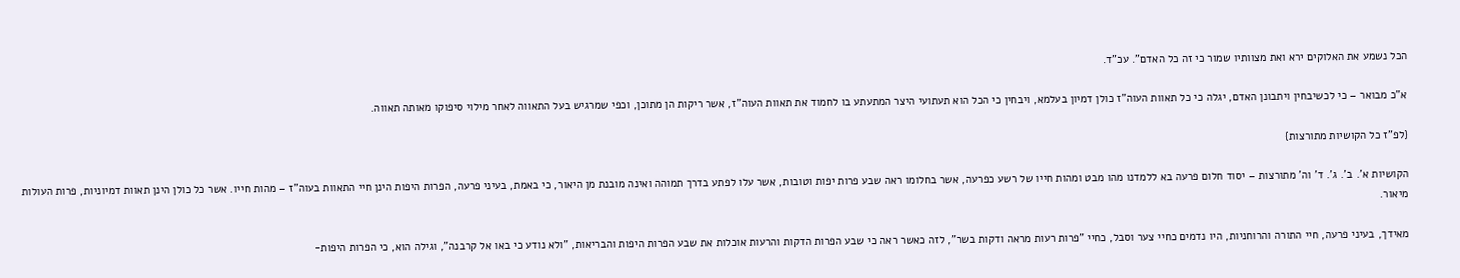הכל נשמע את האלוקים ירא ואת מצוותיו שמור כי זה כל האדם". עכ"ד.

א"כ מבואר – כי לכשיבחין ויתבונן האדם, יגלה כי כל תאוות העוה"ז כולן דמיון בעלמא, ויבחין כי הכל הוא תעתועי היצר המתעתע בו לחמוד את תאוות העוה"ז, אשר ריקות הן מתוכן, וכפי שמרגיש בעל התאווה לאחר מילוי סיפוקו מאותה תאווה.

{לפ"ז כל הקושיות מתורצות}

הקושיות א'. ב'. ג'. ד' וה' מתורצות – יסוד חלום פרעה בא ללמדנו מהו מבט ומהות חייו של רשע כפרעה, אשר בחלומו ראה שבע פרות יפות וטובות, אשר עלו לפתע בדרך תמוהה ואינה מובנת מן היאור, כי באמת, בעיני פרעה, הפרות היפות הינן חיי התאוות בעוה"ז – מהות חייו. אשר כל כולן הינן תאוות דמיוניות, פרות העולות מיאור.

מאידך, בעיני פרעה, חיי התורה והרוחניות, היו נדמים כחיי צער וסבל, כחיי "פרות רעות מראה ודקות בשר", לזה כאשר ראה כי שבע הפרות הדקות והרעות אוכלות את שבע הפרות היפות והבריאות, "ולא נודע כי באו אל קרבנה", וגילה הוא, כי הפרות היפות-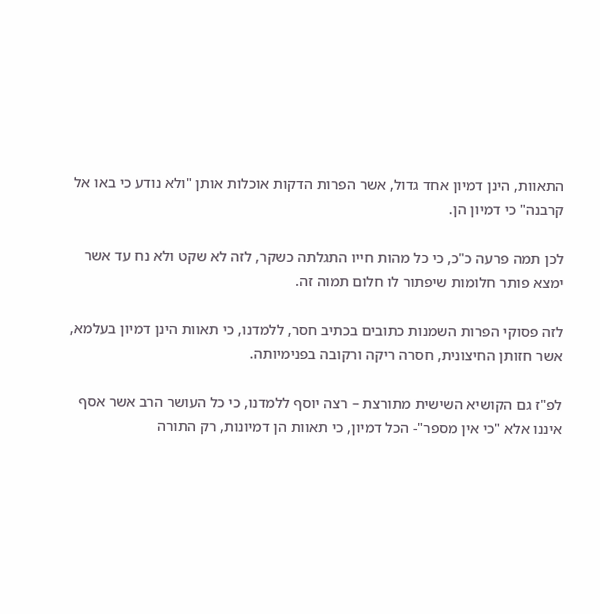התאוות, הינן דמיון אחד גדול, אשר הפרות הדקות אוכלות אותן "ולא נודע כי באו אל קרבנה" כי דמיון הן.

לכן תמה פרעה כ"כ, כי כל מהות חייו התגלתה כשקר, לזה לא שקט ולא נח עד אשר ימצא פותר חלומות שיפתור לו חלום תמוה זה.

לזה פסוקי הפרות השמנות כתובים בכתיב חסר, ללמדנו, כי תאוות הינן דמיון בעלמא, אשר חזותן החיצונית, חסרה ריקה ורקובה בפנימיותה.

לפ"ז גם הקושיא השישית מתורצת – רצה יוסף ללמדנו, כי כל העושר הרב אשר אסף איננו אלא "כי אין מספר"- הכל דמיון, כי תאוות הן דמיונות, רק התורה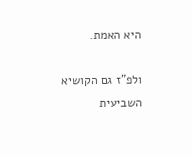היא האמת.

ולפ"ז גם הקושיא השביעית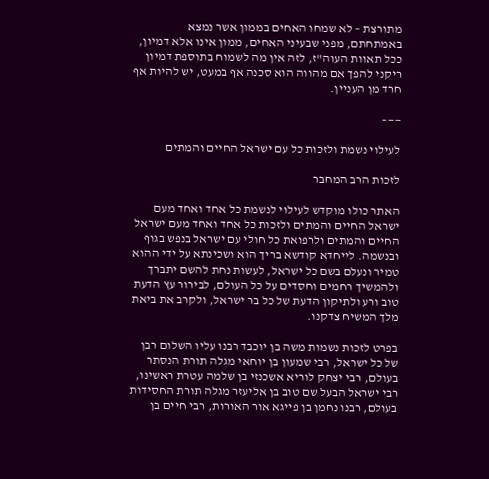מתורצת – לא שמחו האחים בממון אשר נמצא באמתחתם, מפני שבעיני האחים, ממון אינו אלא דמיון, ככל תאוות העוה"ז, לזה אין מה לשמוח בתוספת דמיון ריקני להפך אם מהווה הוא סכנה אף במעט, יש להיות אף חרד מן העניין.

——–

לעילוי נשמת ולזכות כל עם ישראל החיים והמתים

לזכות הרב המחבר

האתר כולו מוקדש לעילוי לנשמת כל אחד ואחד מעם ישראל החיים והמתים ולזכות כל אחד ואחד מעם ישראל החיים והמתים ולרפואת כל חולי עם ישראל בנפש בגוף ובנשמה. לייחדא קודשא בריך הוא ושכינתא על ידי ההוא טמיר ונעלם בשם כל ישראל, לעשות נחת להשם יתברך ולהמשיך רחמים וחסדים על כל העולם, לבירור עץ הדעת טוב ורע ולתיקון הדעת של כל בר ישראל, ולקרב את ביאת מלך המשיח צדקנו.

בפרט לזכות נשמות משה בן יוכבד רבנו עליו השלום רבן של כל ישראל, רבי שמעון בן יוחאי מגלה תורת הנסתר בעולם, רבי יצחק לוריא אשכנזי בן שלמה עטרת ראשינו, רבי ישראל הבעל שם טוב בן אליעזר מגלה תורת החסידות בעולם, רבנו נחמן בן פייגא אור האורות, רבי חיים בן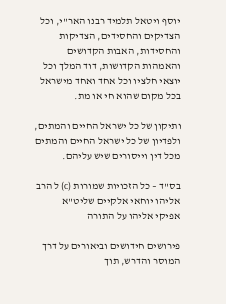יוסף ויטאל תלמיד רבנו האר"י, וכל הצדיקים והחסידים, הצדיקות והחסידות, האבות הקדושים והאמהות הקדושות, דוד המלך וכל יוצאי חלציו וכל אחד ואחד מישראל בכל מקום שהוא חי או מת.

ותיקון של כל ישראל החיים והמתים, ולפדיון של כל ישראל החיים והמתים מכל דין וייסורים שיש עליהם.

בס"ד – כל הזכויות שמורות (c) ל הרב אליהו יוחאי אלקיים שליט"א
אפיקי אליהו על התורה

פירושים חידושים וביאורים על דרך המוסר והדרש, תוך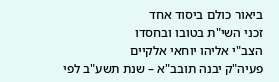ביאור כולם ביסוד אחד
זכני השי"ת בטובו ובחסדו
הצב"י אליהו יוחאי אלקיים
פעיה"ק יבנה תובב"א – שנת תשע"ב לפי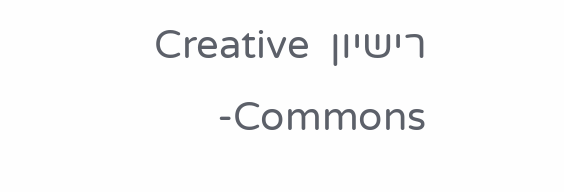רישיון  Creative Commons-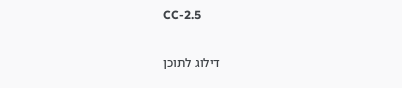CC-2.5

דילוג לתוכן